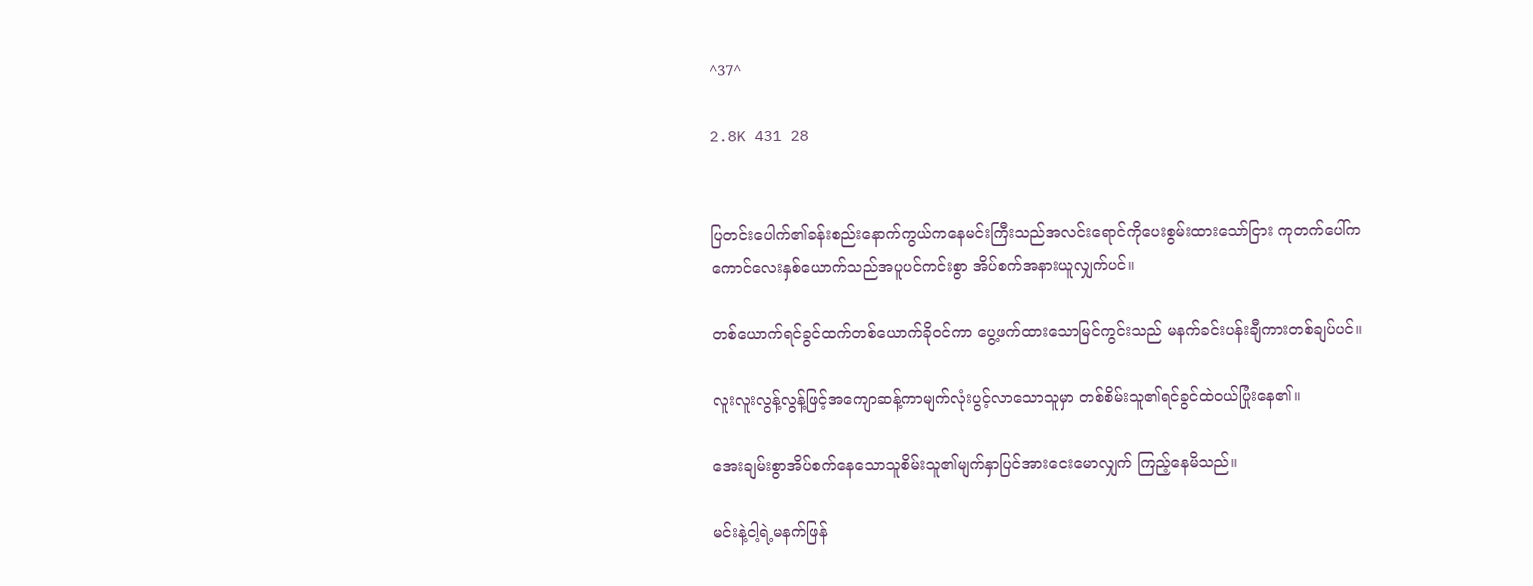^37^

2.8K 431 28


ပြတင်းပေါက်၏ခန်းစည်းနောက်ကွယ်ကနေမင်းကြီးသည်အလင်းရောင်ကိုပေးစွမ်းထားသော်ငြား ကုတက်ပေါ်က ကောင်လေးနှစ်ယောက်သည်အပူပင်ကင်းစွာ အိပ်စက်အနားယူလျှက်ပင်။

တစ်ယောက်ရင်ခွင်ထက်တစ်ယောက်ခိုဝင်ကာ ပွေ့ဖက်ထားသောမြင်ကွင်းသည် မနက်ခင်းပန်းချီကားတစ်ချပ်ပင်။

လူးလူးလွန့်လွန့်ဖြင့်အကျောဆန့်ကာမျက်လုံးပွင့်လာသောသူမှာ တစ်စိမ်းသူ၏ရင်ခွင်ထဲဝယ်ပြုံးနေ၏။

အေးချမ်းစွာအိပ်စက်နေသောသူစိမ်းသူ၏မျက်နှာပြင်အားငေးမောလျှက် ကြည့်နေမိသည်။

မင်းနဲ့ငါ့ရဲ့မနက်ဖြန်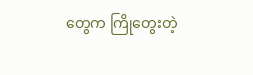တွေက ကြိုတွေးတဲ့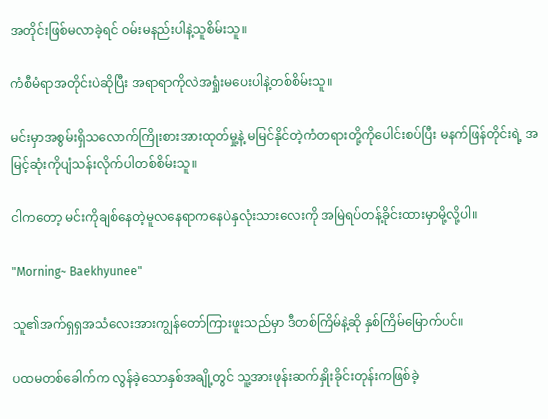အတိုင်းဖြစ်မလာခဲ့ရင် ဝမ်းမနည်းပါနဲ့သူစိမ်းသူ။

ကံစီမံရာအတိုင်းပဲဆိုပြီး အရာရာကိုလဲအရှုံးမပေးပါနဲ့တစ်စိမ်းသူ။

မင်းမှာအစွမ်းရှိသလောက်ကြိုးစားအားထုတ်မှု့နဲ့ မမြင်နိုင်တဲ့ကံတရားတို့ကိုပေါင်းစပ်ပြီး မနက်ဖြန်တိုင်းရဲ့ အမြင့်ဆုံးကိုပျံသန်းလိုက်ပါတစ်စိမ်းသူ။

ငါကတော့ မင်းကိုချစ်နေတဲ့မူလနေရာကနေပဲနှလုံးသားလေးကို အမြဲရပ်တန့်ခိုင်းထားမှာမို့လို့ပါ။

"Morning~ Baekhyunee"

သူ၏အက်ရှရှအသံလေးအားကျွန်တော်ကြားဖူးသည်မှာ ဒီတစ်ကြိမ်နဲ့ဆို နှစ်ကြိမ်မြောက်ပင်။

ပထမတစ်ခေါက်က လွန်ခဲ့သောနှစ်အချို့တွင် သူ့အားဖုန်းဆက်နှိုးခိုင်းတုန်းကဖြစ်ခဲ့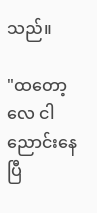သည်။

"ထတော့လေ ငါညောင်းနေပြီ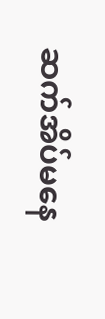ဆက်အိပ်မနေ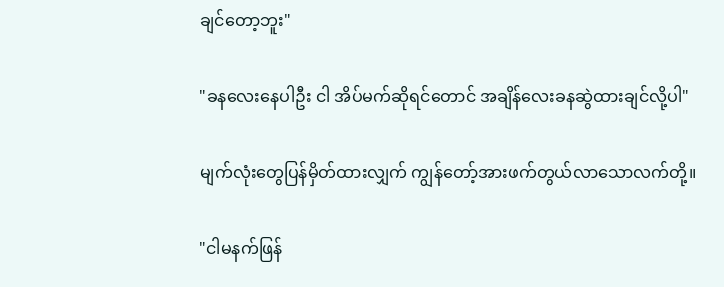ချင်တော့ဘူး"

"ခနလေးနေပါဦး ငါ အိပ်မက်ဆိုရင်တောင် အချိန်လေးခနဆွဲထားချင်လို့ပါ"

မျက်လုံးတွေပြန်မှိတ်ထားလျှက် ကျွန်တော့်အားဖက်တွယ်လာသောလက်တို့။

"ငါမနက်ဖြန်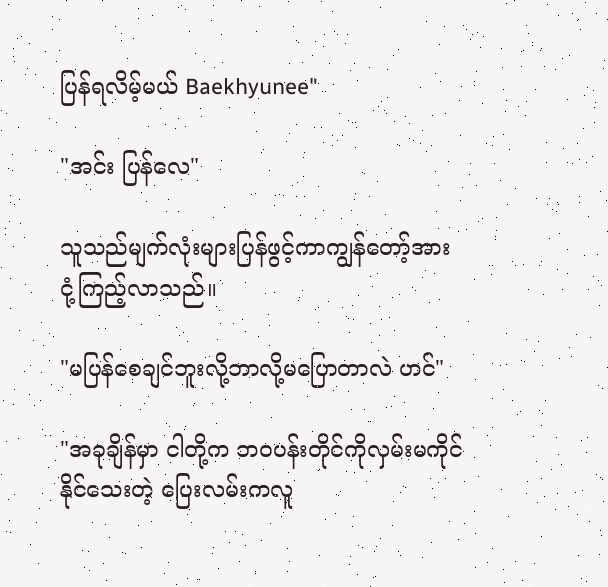ပြန်ရလိမ့်မယ် Baekhyunee"

"အင်း ပြန်လေ"

သူသည်မျက်လုံးများပြန်ဖွင့်ကာကျွန်တော့်အားငုံ့ကြည့်လာသည်။

"မပြန်စေချင်ဘူးလို့ဘာလို့မပြောတာလဲ ဟင်"

"အခုချိန်မှာ ငါတို့က ဘဝပန်းတိုင်ကိုလှမ်းမကိုင်နိုင်သေးတဲ့ ပြေးလမ်းကလူ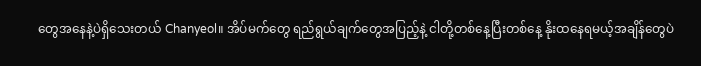တွေအနေနဲ့ပဲရှိသေးတယ် Chanyeol။ အိပ်မက်တွေ ရည်ရွယ်ချက်တွေအပြည့်နဲ့ ငါတို့တစ်နေ့ပြီးတစ်နေ့ နိုးထနေရမယ့်အချိန်တွေပဲ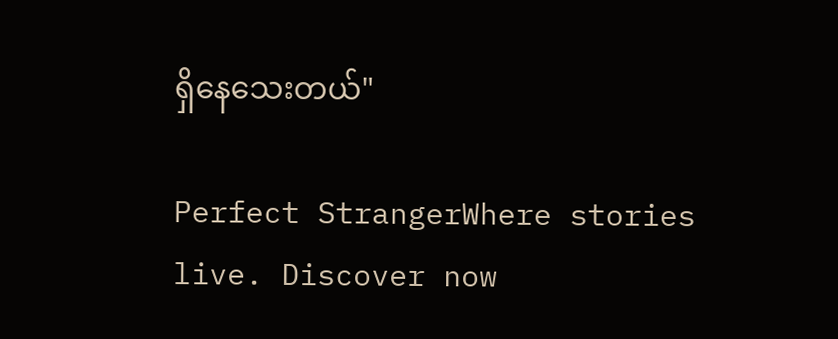ရှိနေသေးတယ်"

Perfect StrangerWhere stories live. Discover now